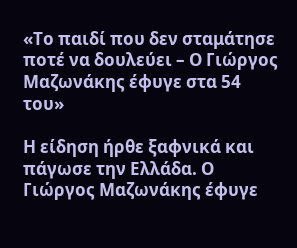«Το παιδί που δεν σταμάτησε ποτέ να δουλεύει – Ο Γιώργος Μαζωνάκης έφυγε στα 54 του»

Η είδηση ήρθε ξαφνικά και πάγωσε την Ελλάδα. Ο Γιώργος Μαζωνάκης έφυγε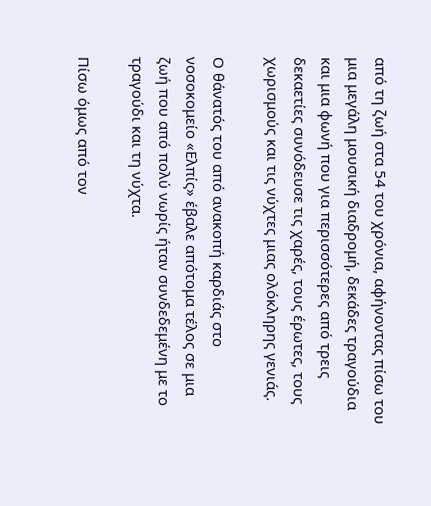από τη ζωή στα 54 του χρόνια, αφήνοντας πίσω του μια μεγάλη μουσική διαδρομή, δεκάδες τραγούδια και μια φωνή που για περισσότερες από τρεις δεκαετίες συνόδευσε τις χαρές, τους έρωτες, τους χωρισμούς και τις νύχτες μιας ολόκληρης γενιάς.

Ο θάνατός του από ανακοπή καρδιάς στο νοσοκομείο «Ελπίς» έβαλε απότομα τέλος σε μια ζωή που από πολύ νωρίς ήταν συνδεδεμένη με το τραγούδι και τη νύχτα.

Πίσω όμως από τον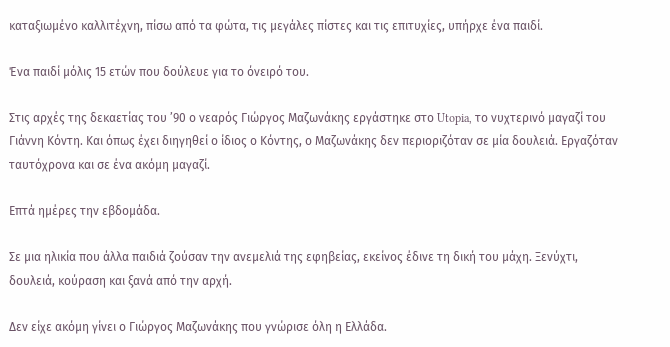καταξιωμένο καλλιτέχνη, πίσω από τα φώτα, τις μεγάλες πίστες και τις επιτυχίες, υπήρχε ένα παιδί.

Ένα παιδί μόλις 15 ετών που δούλευε για το όνειρό του.

Στις αρχές της δεκαετίας του ’90 ο νεαρός Γιώργος Μαζωνάκης εργάστηκε στο Utopia, το νυχτερινό μαγαζί του Γιάννη Κόντη. Και όπως έχει διηγηθεί ο ίδιος ο Κόντης, ο Μαζωνάκης δεν περιοριζόταν σε μία δουλειά. Εργαζόταν ταυτόχρονα και σε ένα ακόμη μαγαζί.

Επτά ημέρες την εβδομάδα.

Σε μια ηλικία που άλλα παιδιά ζούσαν την ανεμελιά της εφηβείας, εκείνος έδινε τη δική του μάχη. Ξενύχτι, δουλειά, κούραση και ξανά από την αρχή.

Δεν είχε ακόμη γίνει ο Γιώργος Μαζωνάκης που γνώρισε όλη η Ελλάδα.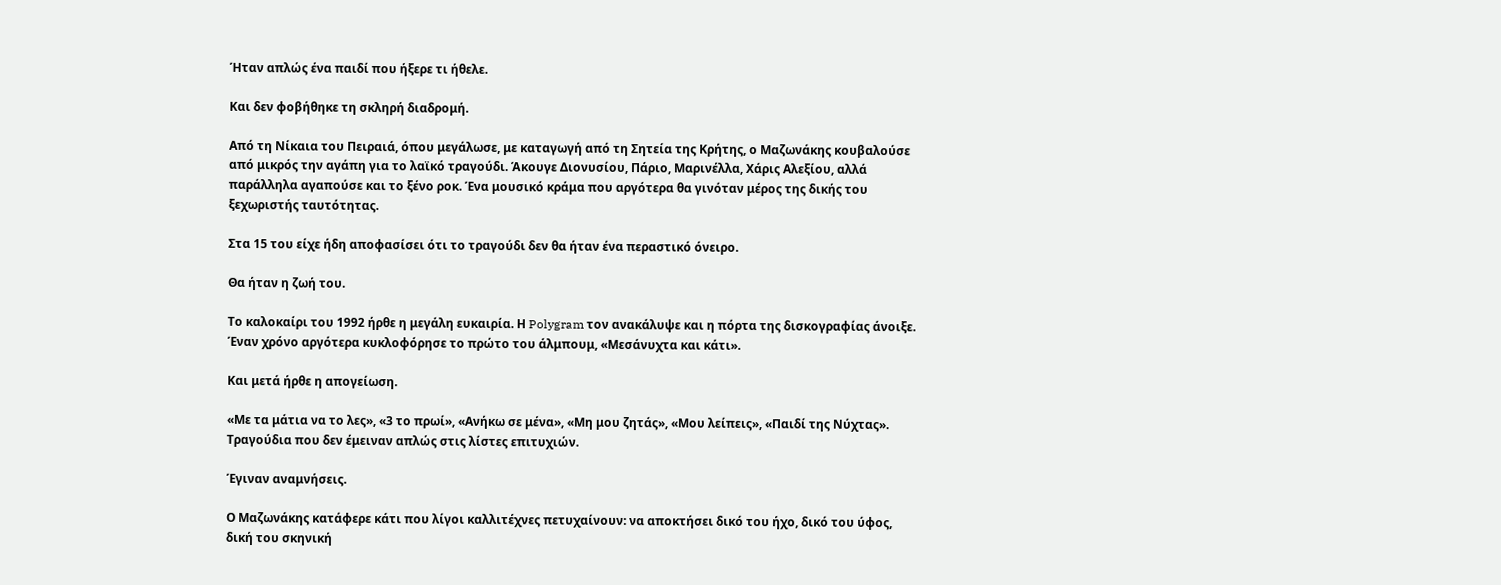Ήταν απλώς ένα παιδί που ήξερε τι ήθελε.

Και δεν φοβήθηκε τη σκληρή διαδρομή.

Από τη Νίκαια του Πειραιά, όπου μεγάλωσε, με καταγωγή από τη Σητεία της Κρήτης, ο Μαζωνάκης κουβαλούσε από μικρός την αγάπη για το λαϊκό τραγούδι. Άκουγε Διονυσίου, Πάριο, Μαρινέλλα, Χάρις Αλεξίου, αλλά παράλληλα αγαπούσε και το ξένο ροκ. Ένα μουσικό κράμα που αργότερα θα γινόταν μέρος της δικής του ξεχωριστής ταυτότητας.

Στα 15 του είχε ήδη αποφασίσει ότι το τραγούδι δεν θα ήταν ένα περαστικό όνειρο.

Θα ήταν η ζωή του.

Το καλοκαίρι του 1992 ήρθε η μεγάλη ευκαιρία. Η Polygram τον ανακάλυψε και η πόρτα της δισκογραφίας άνοιξε. Έναν χρόνο αργότερα κυκλοφόρησε το πρώτο του άλμπουμ, «Μεσάνυχτα και κάτι».

Και μετά ήρθε η απογείωση.

«Με τα μάτια να το λες», «3 το πρωί», «Ανήκω σε μένα», «Μη μου ζητάς», «Μου λείπεις», «Παιδί της Νύχτας». Τραγούδια που δεν έμειναν απλώς στις λίστες επιτυχιών.

Έγιναν αναμνήσεις.

Ο Μαζωνάκης κατάφερε κάτι που λίγοι καλλιτέχνες πετυχαίνουν: να αποκτήσει δικό του ήχο, δικό του ύφος, δική του σκηνική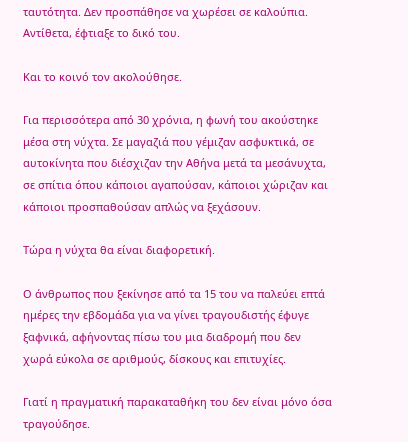ταυτότητα. Δεν προσπάθησε να χωρέσει σε καλούπια. Αντίθετα, έφτιαξε το δικό του.

Και το κοινό τον ακολούθησε.

Για περισσότερα από 30 χρόνια, η φωνή του ακούστηκε μέσα στη νύχτα. Σε μαγαζιά που γέμιζαν ασφυκτικά, σε αυτοκίνητα που διέσχιζαν την Αθήνα μετά τα μεσάνυχτα, σε σπίτια όπου κάποιοι αγαπούσαν, κάποιοι χώριζαν και κάποιοι προσπαθούσαν απλώς να ξεχάσουν.

Τώρα η νύχτα θα είναι διαφορετική.

Ο άνθρωπος που ξεκίνησε από τα 15 του να παλεύει επτά ημέρες την εβδομάδα για να γίνει τραγουδιστής έφυγε ξαφνικά, αφήνοντας πίσω του μια διαδρομή που δεν χωρά εύκολα σε αριθμούς, δίσκους και επιτυχίες.

Γιατί η πραγματική παρακαταθήκη του δεν είναι μόνο όσα τραγούδησε.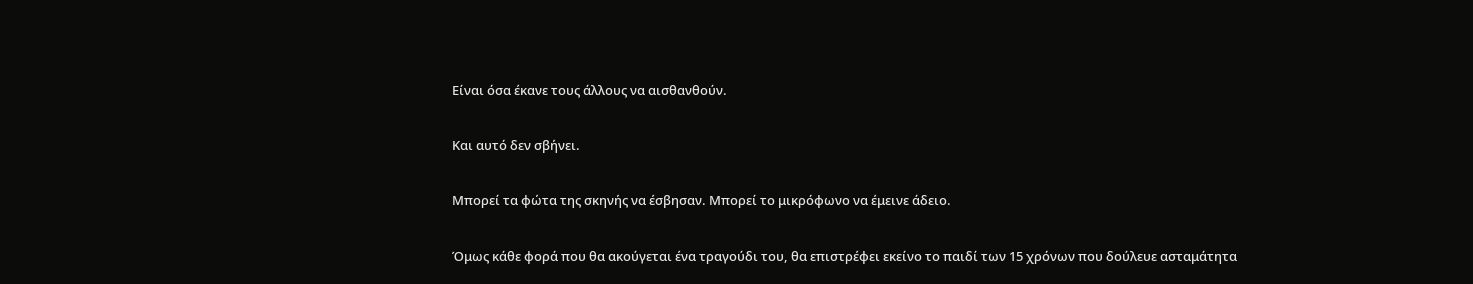Είναι όσα έκανε τους άλλους να αισθανθούν.

Και αυτό δεν σβήνει.

Μπορεί τα φώτα της σκηνής να έσβησαν. Μπορεί το μικρόφωνο να έμεινε άδειο.

Όμως κάθε φορά που θα ακούγεται ένα τραγούδι του, θα επιστρέφει εκείνο το παιδί των 15 χρόνων που δούλευε ασταμάτητα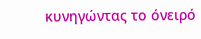κυνηγώντας το όνειρό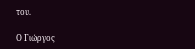του.

Ο Γιώργος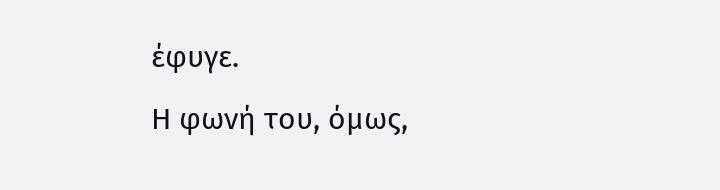έφυγε.
Η φωνή του, όμως,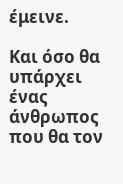έμεινε.

Και όσο θα υπάρχει ένας άνθρωπος που θα τον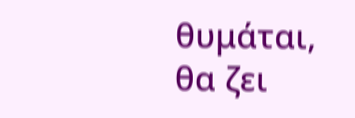θυμάται, θα ζει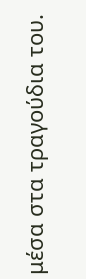μέσα στα τραγούδια του.